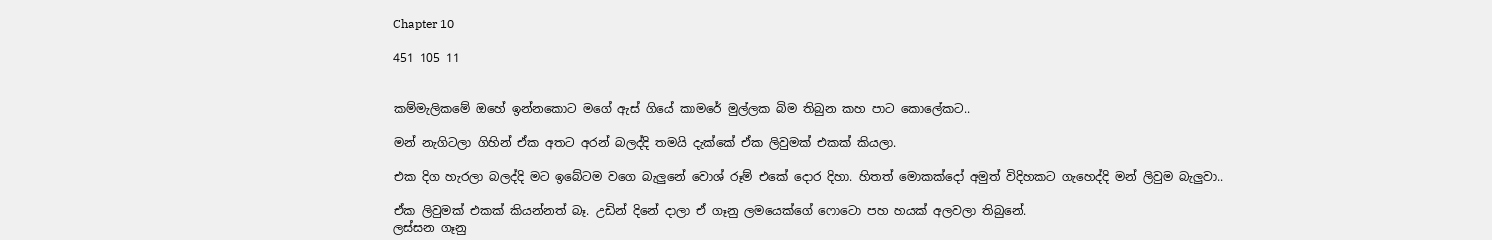Chapter 10

451 105 11


කම්මැලිකමේ ඔහේ ඉන්නකොට මගේ ඇස් ගියේ කාමරේ මුල්ලක බිම තිබුන කහ පාට කොලේකට..

මන් නැගිටලා ගිහින් ඒක අතට අරන් බලද්දි තමයි දැක්කේ ඒක ලිවුමක් එකක් කියලා.

එක දිග හැරලා බලද්දි මට ඉබේටම වගෙ බැලුනේ වොශ් රූම් එකේ දොර දිහා. හිතත් මොකක්දෝ අමුත් විදිහකට ගැහෙද්දි මන් ලිවුම බැලුවා..

ඒක ලිවුමක් එකක් කියන්නත් බෑ. උඩින් දිනේ දාලා ඒ ගෑනු ලමයෙක්ගේ ෆොටො පහ හයක් අලවලා තිබුනේ.
ලස්සන ගෑනු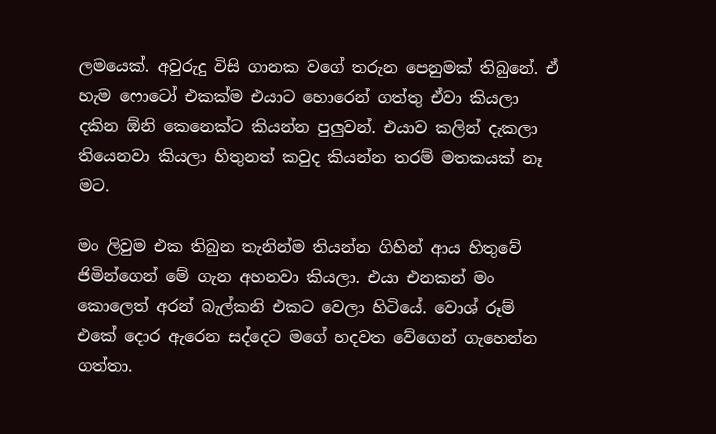ලමයෙක්. අවුරුදු විසි ගානක වගේ තරුන පෙනුමක් තිබුනේ. ඒ හැම ෆොටෝ එකක්ම එයාට හොරෙන් ගත්තු ඒවා කියලා දකින ඕනි කෙනෙක්ට කියන්න පුලුවන්. එයාව කලින් දැකලා තියෙනවා කියලා හිතුනත් කවුද කියන්න තරම් මතකයක් නෑ මට.

මං ලිවුම එක තිබුන තැනින්ම තියන්න ගිහින් ආය හිතුවේ ජිමින්ගෙන් මේ ගැන අහනවා කියලා. එයා එනකන් මං කොලෙත් අරන් බැල්කනි එකට වෙලා හිටියේ. වොශ් රූම් එකේ දොර ඇරෙන සද්දෙට මගේ හදවත වේගෙන් ගැහෙන්න ගත්තා.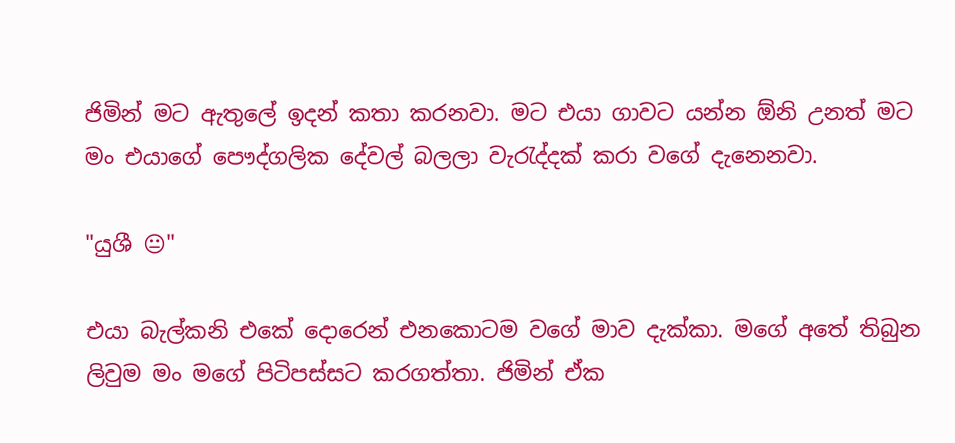ජිමින් මට ඇතුලේ ඉදන් කතා කරනවා. මට එයා ගාවට යන්න ඕනි උනත් මට මං එයාගේ පෞද්ගලික දේවල් බලලා වැරැද්දක් කරා වගේ දැනෙනවා.

"යුශී 😐"

එයා බැල්කනි එකේ දොරෙන් එනකොටම වගේ මාව දැක්කා. මගේ අතේ තිබුන ලිවුම මං මගේ පිටිපස්සට කරගත්තා. ජිමින් ඒක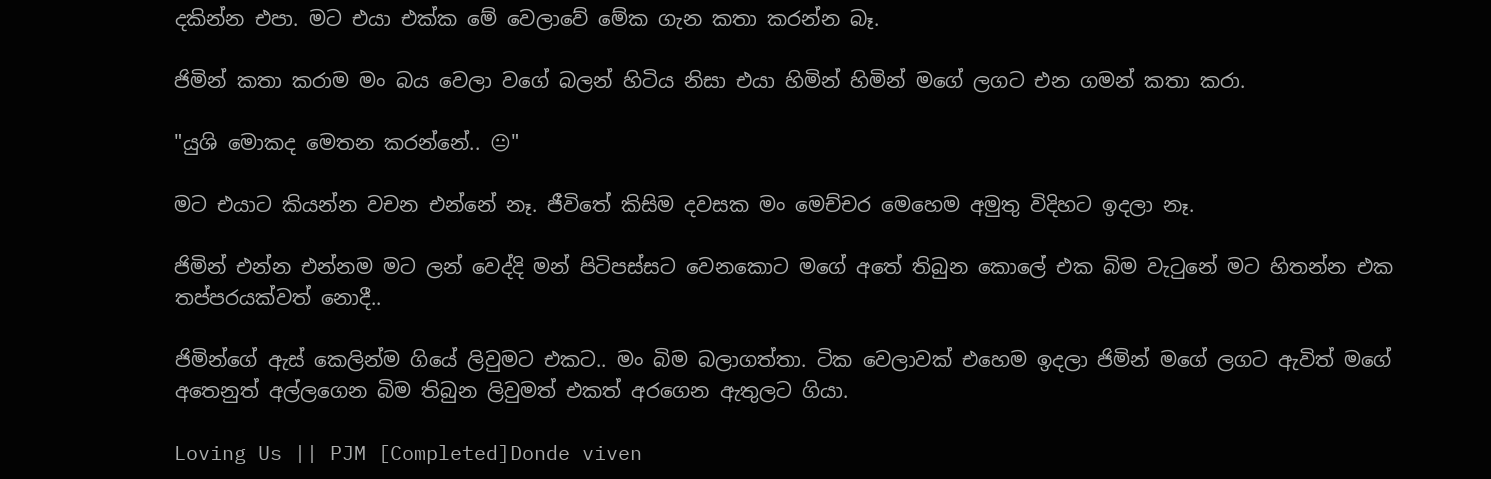දකින්න එපා. මට එයා එක්ක මේ වෙලාවේ මේක ගැන කතා කරන්න බෑ.

ජිමින් කතා කරාම මං බය වෙලා වගේ බලන් හිටිය නිසා එයා හිමින් හිමින් මගේ ලගට එන ගමන් කතා කරා.

"යුශි මොකද මෙතන කරන්නේ.. 😐"

මට එයාට කියන්න වචන එන්නේ නෑ. ජීවිතේ කිසිම දවසක මං මෙච්චර මෙහෙම අමුතු විදිහට ඉදලා නෑ.

ජිමින් එන්න එන්නම මට ලන් වෙද්දි මන් පිටිපස්සට වෙනකොට මගේ අතේ තිබුන කොලේ එක බිම වැටුනේ මට හිතන්න එක තප්පරයක්වත් නොදී..

ජිමින්ගේ ඇස් කෙලින්ම ගියේ ලිවුමට එකට.. මං බිම බලාගත්තා. ටික වෙලාවක් එහෙම ඉදලා ජිමින් මගේ ලගට ඇවිත් මගේ අතෙනුත් අල්ලගෙන බිම තිබුන ලිවුමත් එකත් අරගෙන ඇතුලට ගියා.

Loving Us || PJM [Completed]Donde viven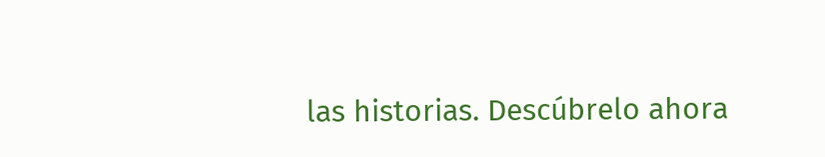las historias. Descúbrelo ahora